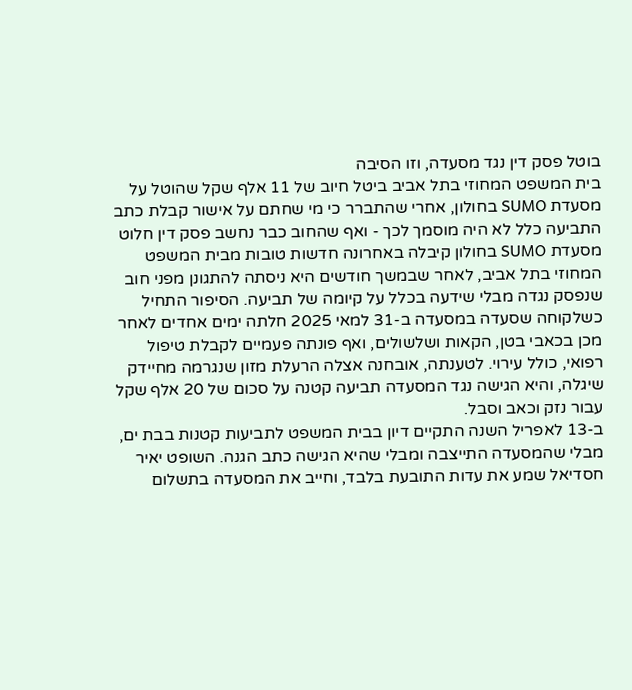בוטל פסק דין נגד מסעדה, וזו הסיבה
בית המשפט המחוזי בתל אביב ביטל חיוב של 11 אלף שקל שהוטל על מסעדת SUMO בחולון, אחרי שהתברר כי מי שחתם על אישור קבלת כתב התביעה כלל לא היה מוסמך לכך - ואף שהחוב כבר נחשב פסק דין חלוט
מסעדת SUMO בחולון קיבלה באחרונה חדשות טובות מבית המשפט המחוזי בתל אביב, לאחר שבמשך חודשים היא ניסתה להתגונן מפני חוב שנפסק נגדה מבלי שידעה בכלל על קיומה של תביעה. הסיפור התחיל כשלקוחה שסעדה במסעדה ב-31 למאי 2025 חלתה ימים אחדים לאחר מכן בכאבי בטן, הקאות ושלשולים, ואף פונתה פעמיים לקבלת טיפול רפואי, כולל עירוי. לטענתה, אובחנה אצלה הרעלת מזון שנגרמה מחיידק שיגלה, והיא הגישה נגד המסעדה תביעה קטנה על סכום של 20 אלף שקל עבור נזק וכאב וסבל.
ב-13 לאפריל השנה התקיים דיון בבית המשפט לתביעות קטנות בבת ים, מבלי שהמסעדה התייצבה ומבלי שהיא הגישה כתב הגנה. השופט יאיר חסדיאל שמע את עדות התובעת בלבד, וחייב את המסעדה בתשלום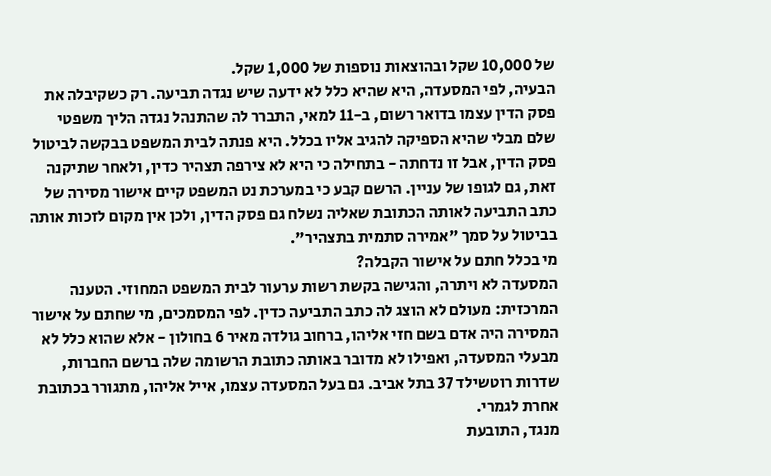של 10,000 שקל ובהוצאות נוספות של 1,000 שקל.
הבעיה, לפי המסעדה, היא שהיא כלל לא ידעה שיש נגדה תביעה. רק כשקיבלה את פסק הדין עצמו בדואר רשום, ב-11 למאי, התברר לה שהתנהל נגדה הליך משפטי שלם מבלי שהיא הספיקה להגיב אליו בכלל. היא פנתה לבית המשפט בבקשה לביטול פסק הדין, אבל זו נדחתה - בתחילה כי היא לא צירפה תצהיר כדין, ולאחר שתיקנה זאת, גם לגופו של עניין. הרשם קבע כי במערכת נט המשפט קיים אישור מסירה של כתב התביעה לאותה הכתובת שאליה נשלח גם פסק הדין, ולכן אין מקום לזכות אותה בביטול על סמך "אמירה סתמית בתצהיר".
מי בכלל חתם על אישור הקבלה?
המסעדה לא ויתרה, והגישה בקשת רשות ערעור לבית המשפט המחוזי. הטענה המרכזית: מעולם לא הוצג לה כתב התביעה כדין. לפי המסמכים, מי שחתם על אישור המסירה היה אדם בשם חזי אליהו, ברחוב גולדה מאיר 6 בחולון - אלא שהוא כלל לא מבעלי המסעדה, ואפילו לא מדובר באותה כתובת הרשומה שלה ברשם החברות, שדרות רוטשילד 37 בתל אביב. גם בעל המסעדה עצמו, אייל אליהו, מתגורר בכתובת אחרת לגמרי.
מנגד, התובעת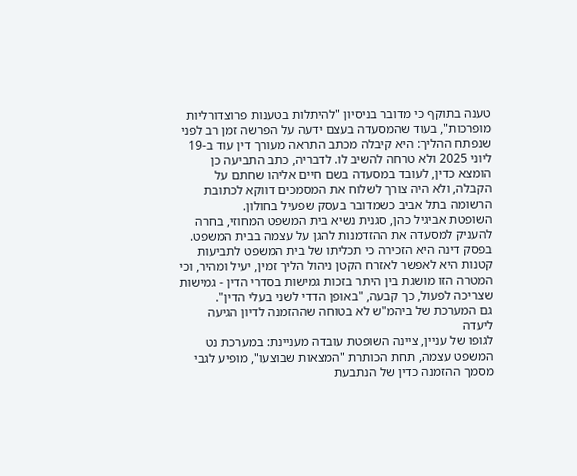טענה בתוקף כי מדובר בניסיון "להיתלות בטענות פרוצדורליות מופרכות", בעוד שהמסעדה בעצם ידעה על הפרשה זמן רב לפני שנפתח ההליך: היא קיבלה מכתב התראה מעורך דין עוד ב-19 ליוני 2025 ולא טרחה להשיב לו. לדבריה, כתב התביעה כן הומצא כדין, לעובד במסעדה בשם חיים אליהו שחתם על הקבלה, ולא היה צורך לשלוח את המסמכים דווקא לכתובת הרשומה בתל אביב כשמדובר בעסק שפעיל בחולון.
השופטת אביגיל כהן, סגנית נשיא בית המשפט המחוזי, בחרה להעניק למסעדה את ההזדמנות להגן על עצמה בבית המשפט. בפסק דינה היא הזכירה כי תכליתו של בית המשפט לתביעות קטנות היא לאפשר לאזרח הקטן ניהול הליך זמין, יעיל ומהיר, וכי המטרה הזו מושגת בין היתר בזכות גמישות בסדרי הדין - גמישות שצריכה לפעול, כך קבעה, "באופן הדדי לשני בעלי הדין".
גם המערכת של ביהמ"ש לא בטוחה שההזמנה לדיון הגיעה ליעדה
לגופו של עניין, ציינה השופטת עובדה מעניינת: במערכת נט המשפט עצמה, תחת הכותרת "המצאות שבוצעו", מופיע לגבי מסמך ההזמנה כדין של הנתבעת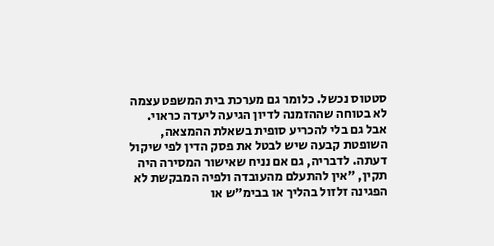סטטוס נכשל. כלומר גם מערכת בית המשפט עצמה לא בטוחה שההזמנה לדיון הגיעה ליעדה כראוי.
אבל גם בלי להכריע סופית בשאלת ההמצאה, השופטת קבעה שיש לבטל את פסק הדין לפי שיקול דעתה. לדבריה, גם אם נניח שאישור המסירה היה תקין, "אין להתעלם מהעובדה ולפיה המבקשת לא הפגינה זלזול בהליך או בבימ"ש או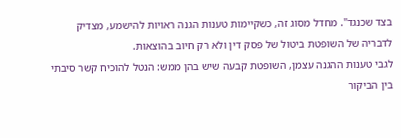בצד שכנגד". מחדל מסוג זה, כשקיימות טענות הגנה ראויות להישמע, מצדיק לדבריה של השופטת ביטול של פסק דין ולא רק חיוב בהוצאות.
לגבי טענות ההגנה עצמן, השופטת קבעה שיש בהן ממש: הנטל להוכיח קשר סיבתי בין הביקור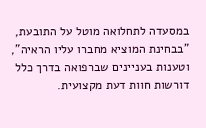במסעדה לתחלואה מוטל על התובעת, "בבחינת המוציא מחברו עליו הראיה", וטענות בעניינים שברפואה בדרך כלל דורשות חוות דעת מקצועית.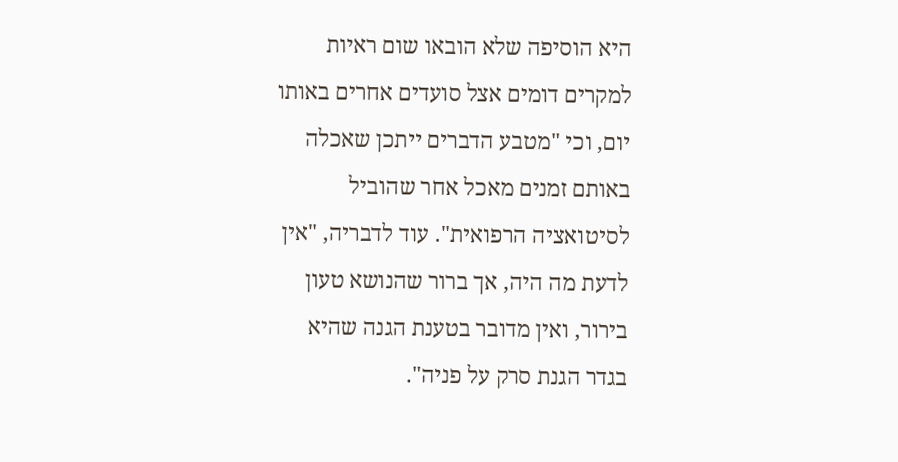היא הוסיפה שלא הובאו שום ראיות למקרים דומים אצל סועדים אחרים באותו יום, וכי "מטבע הדברים ייתכן שאכלה באותם זמנים מאכל אחר שהוביל לסיטואציה הרפואית". עוד לדבריה, "אין לדעת מה היה, אך ברור שהנושא טעון בירור, ואין מדובר בטענת הגנה שהיא בגדר הגנת סרק על פניה".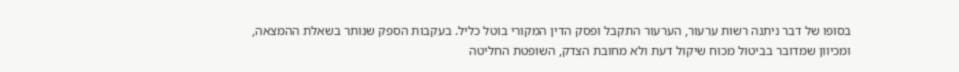בסופו של דבר ניתנה רשות ערעור, הערעור התקבל ופסק הדין המקורי בוטל כליל. בעקבות הספק שנותר בשאלת ההמצאה, ומכיוון שמדובר בביטול מכוח שיקול דעת ולא מחובת הצדק, השופטת החליטה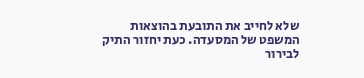שלא לחייב את התובעת בהוצאות המשפט של המסעדה. כעת יחזור התיק לבירור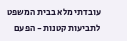עובדתי מלא בבית המשפט לתביעות קטנות - הפעם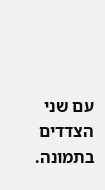עם שני הצדדים בתמונה.